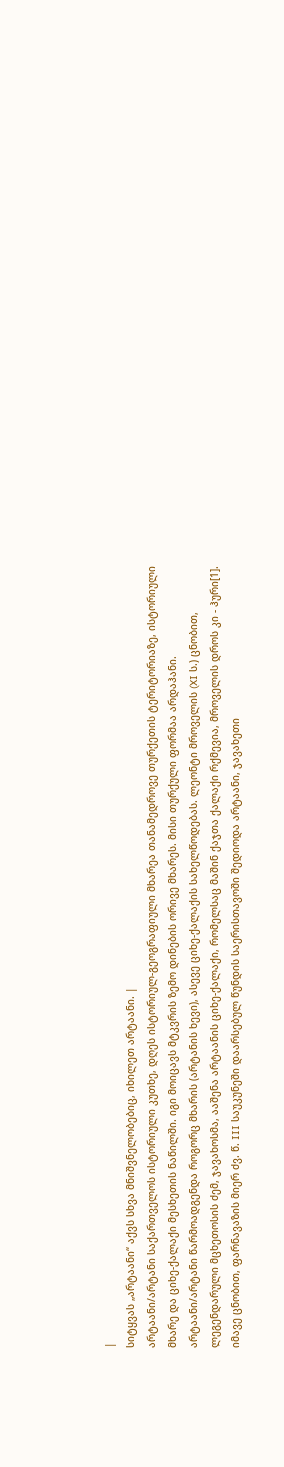|
სიტყვას „არტაანი“ აქვს სხვა მნიშვნელობებიც, იხილეთ არტაანი. |
არტაანი/არტანი საქართველოს ისტორიული კუთხე, დღეს ისტორიულ-გეოგრაფიული მხარეა თანამედროვე თურქეთის ტერიტორიაზე, ისტორიული მხარე და ციხე-ქალაქი მესხეთის ნაწილში. იგი მოიცავს მტკვრის ზემო დინების ორივე მხარეს. მისი თურქული ფორმაა არდაჰანი.
არტაანი/არტანი წარმოადგენდა როგორც მხარის (არტანის ხევი), ასევე ციხე-ქალაქის სახელწოდებას. ლეონტი მროველის (XI ს.) ცნობით, ლეგენდარული მცხეთოსის ძემ, ჯავახოსმა, ააშენა არტაანის ციხე-ქალაქი, რომელსაც მაშინ ქაჯთა ქალაქი რქმევია, მროველის დროს კი - ჰური[1]. იმავე ცნობით, ფარნავაზის მიერ ძვ. წ. III საუკუნეში დაარსებულ წუნდის საერისთავოში შედიოდა არტაანი, ჯავახეთი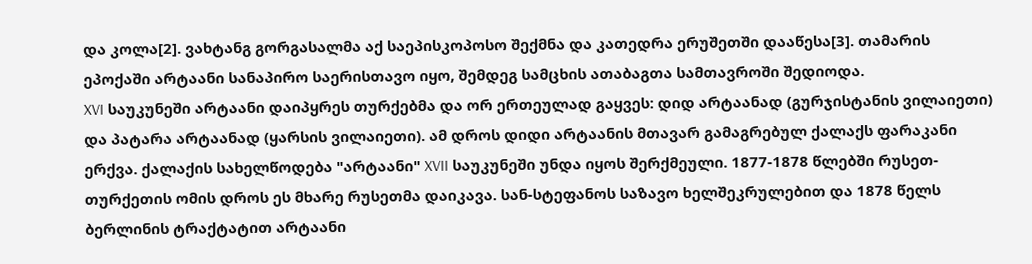და კოლა[2]. ვახტანგ გორგასალმა აქ საეპისკოპოსო შექმნა და კათედრა ერუშეთში დააწესა[3]. თამარის ეპოქაში არტაანი სანაპირო საერისთავო იყო, შემდეგ სამცხის ათაბაგთა სამთავროში შედიოდა.
XVI საუკუნეში არტაანი დაიპყრეს თურქებმა და ორ ერთეულად გაყვეს: დიდ არტაანად (გურჯისტანის ვილაიეთი) და პატარა არტაანად (ყარსის ვილაიეთი). ამ დროს დიდი არტაანის მთავარ გამაგრებულ ქალაქს ფარაკანი ერქვა. ქალაქის სახელწოდება "არტაანი" XVII საუკუნეში უნდა იყოს შერქმეული. 1877-1878 წლებში რუსეთ-თურქეთის ომის დროს ეს მხარე რუსეთმა დაიკავა. სან-სტეფანოს საზავო ხელშეკრულებით და 1878 წელს ბერლინის ტრაქტატით არტაანი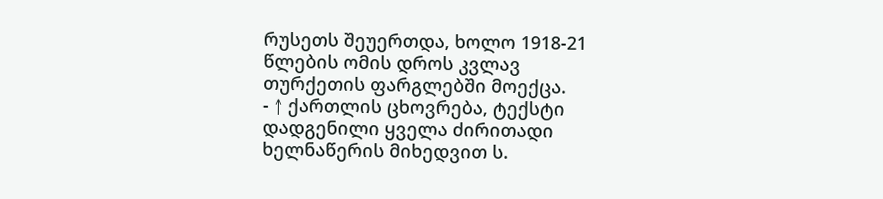რუსეთს შეუერთდა, ხოლო 1918-21 წლების ომის დროს კვლავ თურქეთის ფარგლებში მოექცა.
- ↑ ქართლის ცხოვრება, ტექსტი დადგენილი ყველა ძირითადი ხელნაწერის მიხედვით ს.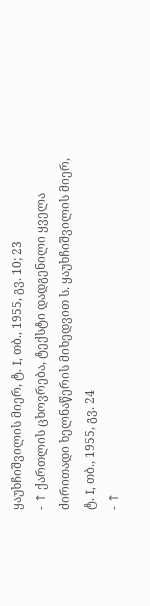ყაუხჩიშვილის მიერ, ტ. I, თბ., 1955, გვ. 10; 23
- ↑ ქართლის ცხოვრება, ტექსტი დადგენილი ყველა ძირითადი ხელნაწერის მიხედვით ს. ყაუხჩიშვილის მიერ, ტ. I, თბ., 1955, გვ. 24
- ↑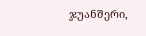ჯუანშერი,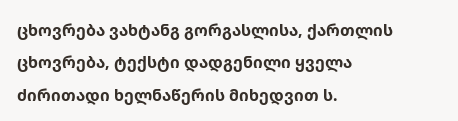ცხოვრება ვახტანგ გორგასლისა, ქართლის ცხოვრება, ტექსტი დადგენილი ყველა ძირითადი ხელნაწერის მიხედვით ს.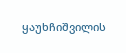ყაუხჩიშვილის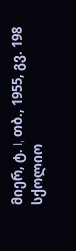მიერ, ტ. I, თბ., 1955, გვ. 198
სქოლიო